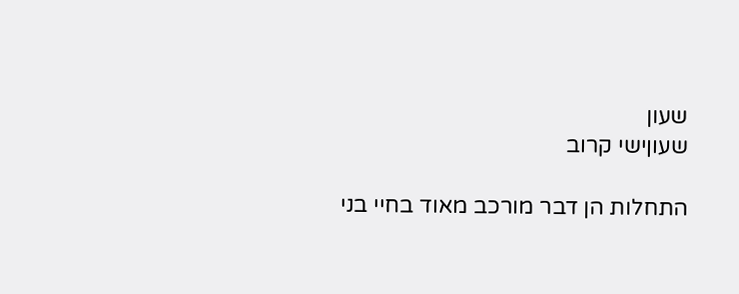שעון
שעוןישי קרוב

התחלות הן דבר מורכב מאוד בחיי בני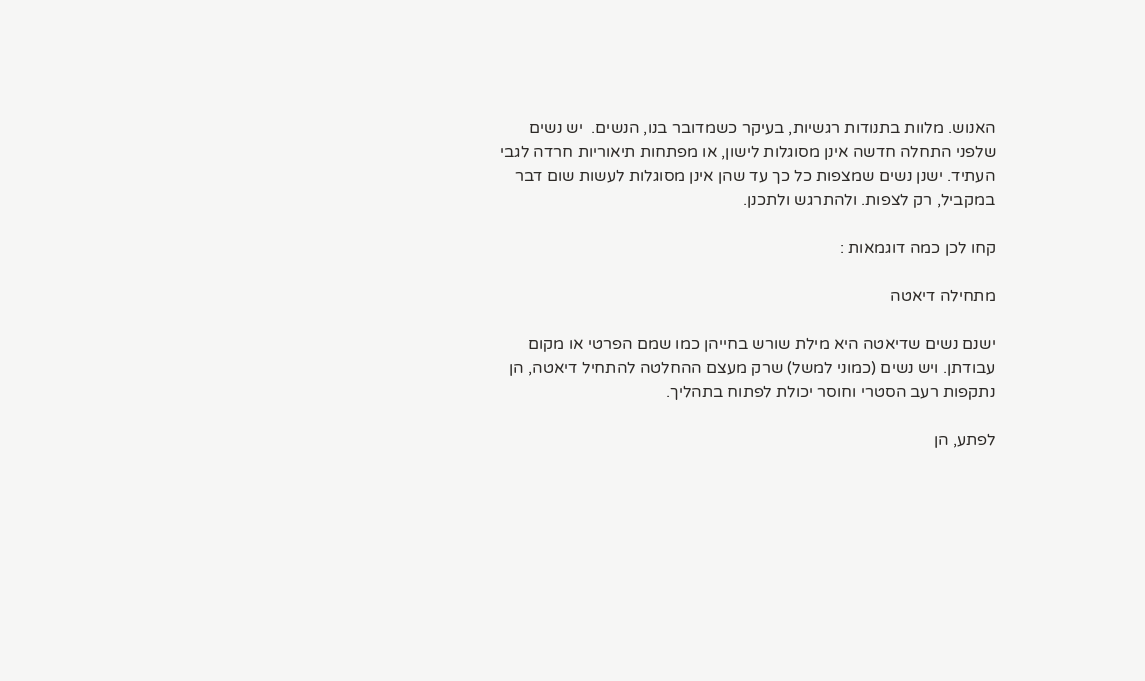האנוש. מלוות בתנודות רגשיות, בעיקר כשמדובר בנו, הנשים.  יש נשים שלפני התחלה חדשה אינן מסוגלות לישון, או מפתחות תיאוריות חרדה לגבי העתיד. ישנן נשים שמצפות כל כך עד שהן אינן מסוגלות לעשות שום דבר במקביל, רק לצפות. ולהתרגש ולתכנן.

קחו לכן כמה דוגמאות :

מתחילה דיאטה

ישנם נשים שדיאטה היא מילת שורש בחייהן כמו שמם הפרטי או מקום עבודתן. ויש נשים (כמוני למשל) שרק מעצם ההחלטה להתחיל דיאטה, הן נתקפות רעב הסטרי וחוסר יכולת לפתוח בתהליך.

לפתע, הן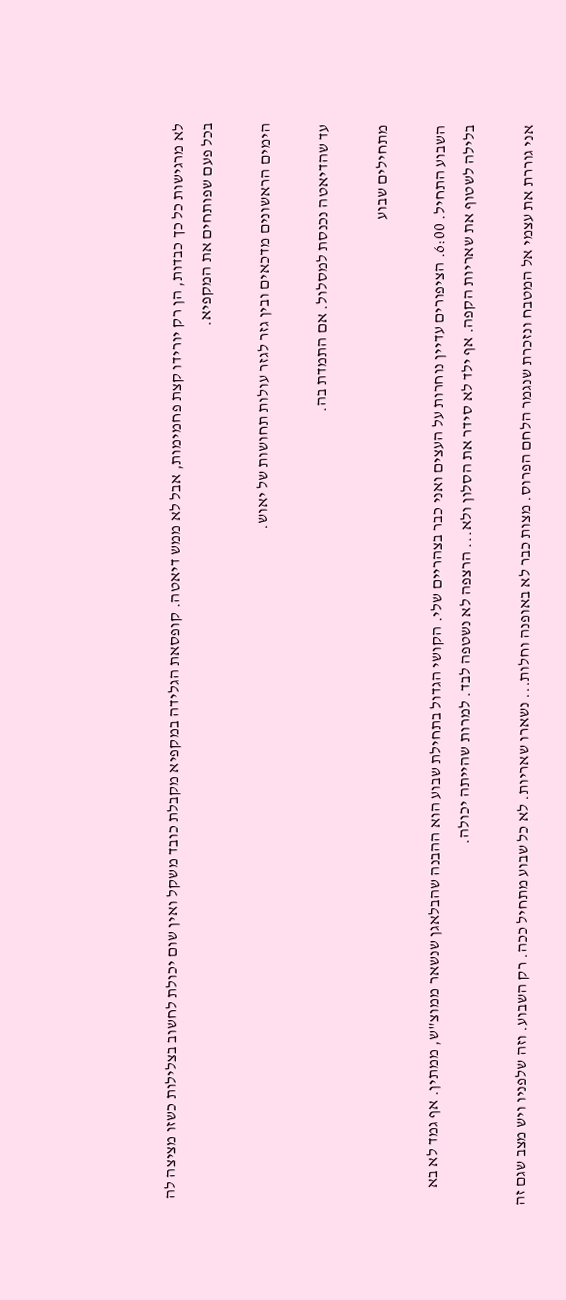לא מרגישות כל כך כבדות, הן רק יורידו קצת פחמימות, אבל לא ממש דיאטה. קופסאת הגלידה במקפיא מקבלת כובד משקל ואין שום יכולת לחשוב בצלילות כשזו מציצה לה בכל פעם שפותחים את המקפיא.

הימים הראשונים מדכאים ובין גזר לגזר עולות תחושות של יאוש.

עד שהדיאטה נכנסת למסלול. אם התמדת בה.

מתחילים שבוע

השבוע התחיל. 6:00. הציפורים עדיין נוחרות על העצים ואני כבר בצהריים שלי. הקושי הגדול בתחילת שבוע הוא ההבנה שהבלאגן שנשאר ממוצ"ש, ממתין. אף גמד לא בא בלילה לשטוף את שאריות הקפה. אף ילד לא סידר את הסלון ולא... הרצפה לא נשטפה לבד. למרות שהייתה יכולה.

אני גוררת את עצמי אל המטבח ונזכרת שנגמר הלחם הפרוס. מצות כבר לא באופנה וחלות... נשארו שאריות. לא כל שבוע מתחיל ככה. רק השבוע. וזה שלפניו ויש מצב שגם זה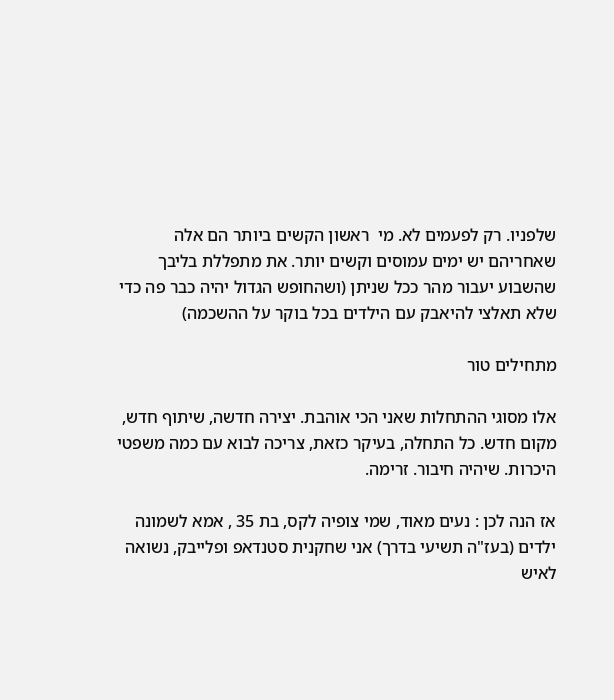שלפניו. רק לפעמים לא. מי  ראשון הקשים ביותר הם אלה שאחריהם יש ימים עמוסים וקשים יותר. את מתפללת בליבך שהשבוע יעבור מהר ככל שניתן (ושהחופש הגדול יהיה כבר פה כדי שלא תאלצי להיאבק עם הילדים בכל בוקר על ההשכמה)

מתחילים טור

אלו מסוגי ההתחלות שאני הכי אוהבת. יצירה חדשה, שיתוף חדש, מקום חדש. כל התחלה, בעיקר כזאת, צריכה לבוא עם כמה משפטי היכרות. שיהיה חיבור. זרימה.

אז הנה לכן : נעים מאוד, שמי צופיה לקס, בת 35 , אמא לשמונה ילדים (בעז"ה תשיעי בדרך) אני שחקנית סטנדאפ ופלייבק, נשואה לאיש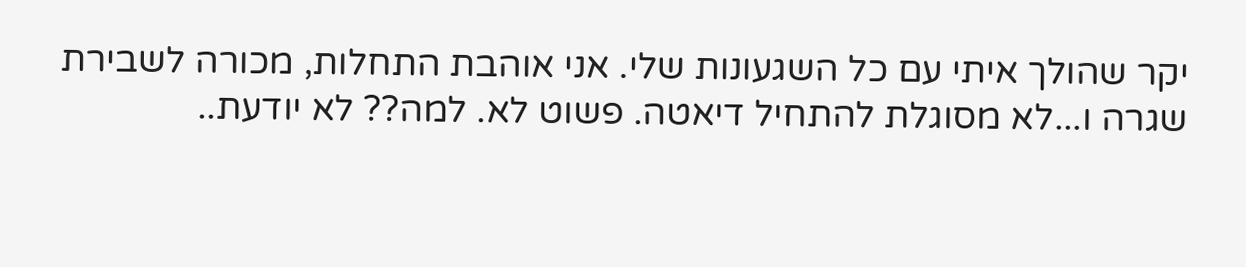יקר שהולך איתי עם כל השגעונות שלי. אני אוהבת התחלות, מכורה לשבירת שגרה ו...לא מסוגלת להתחיל דיאטה. פשוט לא. למה?? לא יודעת..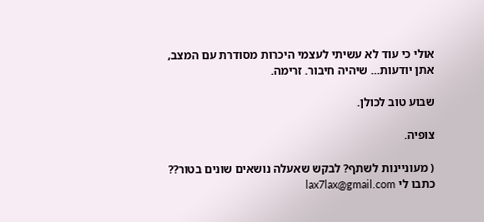אולי כי עוד לא עשיתי לעצמי היכרות מסודרת עם המצב, אתן יודעות... שיהיה חיבור. זרימה.

שבוע טוב לכולן.

צופיה.

( מעוניינות לשתף? לבקש שאעלה נושאים שונים בטור?? כתבו לי lax7lax@gmail.com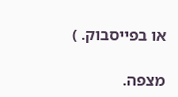או בפייסבוק. )

מצפה.